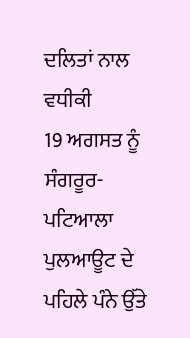ਦਲਿਤਾਂ ਨਾਲ ਵਧੀਕੀ
19 ਅਗਸਤ ਨੂੰ ਸੰਗਰੂਰ-ਪਟਿਆਲਾ ਪੁਲਆਊਟ ਦੇ ਪਹਿਲੇ ਪੰਨੇ ਉੱਤੇ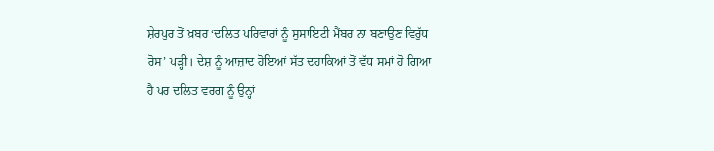ਸ਼ੇਰਪੁਰ ਤੋਂ ਖ਼ਬਰ ‘ਦਲਿਤ ਪਰਿਵਾਰਾਂ ਨੂੰ ਸੁਸਾਇਟੀ ਮੈਂਬਰ ਨਾ ਬਣਾਉਣ ਵਿਰੁੱਧ ਰੋਸ’ ਪੜ੍ਹੀ। ਦੇਸ਼ ਨੂੰ ਆਜ਼ਾਦ ਹੋਇਆਂ ਸੱਤ ਦਹਾਕਿਆਂ ਤੋਂ ਵੱਧ ਸਮਾਂ ਹੋ ਗਿਆ ਹੈ ਪਰ ਦਲਿਤ ਵਰਗ ਨੂੰ ਉਨ੍ਹਾਂ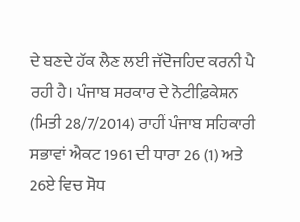ਦੇ ਬਣਦੇ ਹੱਕ ਲੈਣ ਲਈ ਜੱਦੋਜਹਿਦ ਕਰਨੀ ਪੈ ਰਹੀ ਹੈ। ਪੰਜਾਬ ਸਰਕਾਰ ਦੇ ਨੋਟੀਫ਼ਿਕੇਸ਼ਨ (ਮਿਤੀ 28/7/2014) ਰਾਹੀਂ ਪੰਜਾਬ ਸਹਿਕਾਰੀ ਸਭਾਵਾਂ ਐਕਟ 1961 ਦੀ ਧਾਰਾ 26 (1) ਅਤੇ 26ਏ ਵਿਚ ਸੋਧ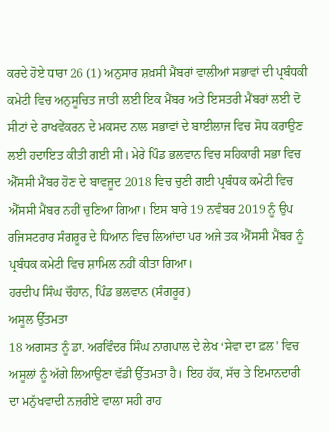ਕਰਦੇ ਹੋਏ ਧਾਰਾ 26 (1) ਅਨੁਸਾਰ ਸ਼ਖ਼ਸੀ ਮੈਂਬਰਾਂ ਵਾਲੀਆਂ ਸਭਾਵਾਂ ਦੀ ਪ੍ਰਬੰਧਕੀ ਕਮੇਟੀ ਵਿਚ ਅਨੁਸੂਚਿਤ ਜਾਤੀ ਲਈ ਇਕ ਮੈਂਬਰ ਅਤੇ ਇਸਤਰੀ ਮੈਂਬਰਾਂ ਲਈ ਦੋ ਸੀਟਾਂ ਦੇ ਰਾਖਵੇਂਕਰਨ ਦੇ ਮਕਸਦ ਨਾਲ ਸਭਾਵਾਂ ਦੇ ਬਾਈਲਾਜ ਵਿਚ ਸੋਧ ਕਰਾਉਣ ਲਈ ਹਦਾਇਤ ਕੀਤੀ ਗਈ ਸੀ। ਮੇਰੇ ਪਿੰਡ ਭਲਵਾਨ ਵਿਚ ਸਹਿਕਾਰੀ ਸਭਾ ਵਿਚ ਐੱਸਸੀ ਮੈਂਬਰ ਹੋਣ ਦੇ ਬਾਵਜੂਦ 2018 ਵਿਚ ਚੁਣੀ ਗਈ ਪ੍ਰਬੰਧਕ ਕਮੇਟੀ ਵਿਚ ਐੱਸਸੀ ਮੈਂਬਰ ਨਹੀਂ ਚੁਣਿਆ ਗਿਆ। ਇਸ ਬਾਰੇ 19 ਨਵੰਬਰ 2019 ਨੂੰ ਉਪ ਰਜਿਸਟਰਾਰ ਸੰਗਰੂਰ ਦੇ ਧਿਆਨ ਵਿਚ ਲਿਆਂਦਾ ਪਰ ਅਜੇ ਤਕ ਐੱਸਸੀ ਮੈਂਬਰ ਨੂੰ ਪ੍ਰਬੰਧਕ ਕਮੇਟੀ ਵਿਚ ਸ਼ਾਮਿਲ ਨਹੀਂ ਕੀਤਾ ਗਿਆ।
ਹਰਦੀਪ ਸਿੰਘ ਚੌਹਾਨ, ਪਿੰਡ ਭਲਵਾਨ (ਸੰਗਰੂਰ)
ਅਸੂਲ ਉੱਤਮਤਾ
18 ਅਗਸਤ ਨੂੰ ਡਾ. ਅਰਵਿੰਦਰ ਸਿੰਘ ਨਾਗਪਾਲ ਦੇ ਲੇਖ ‘ਸੇਵਾ ਦਾ ਫ਼ਲ’ ਵਿਚ ਅਸੂਲਾਂ ਨੂੰ ਅੱਗੇ ਲਿਆਉਣਾ ਵੱਡੀ ਉੱਤਮਤਾ ਹੈ। ਇਹ ਹੱਕ, ਸੱਚ ਤੇ ਇਮਾਨਦਾਰੀ ਦਾ ਮਨੁੱਖਵਾਦੀ ਨਜ਼ਰੀਏ ਵਾਲਾ ਸਹੀ ਰਾਹ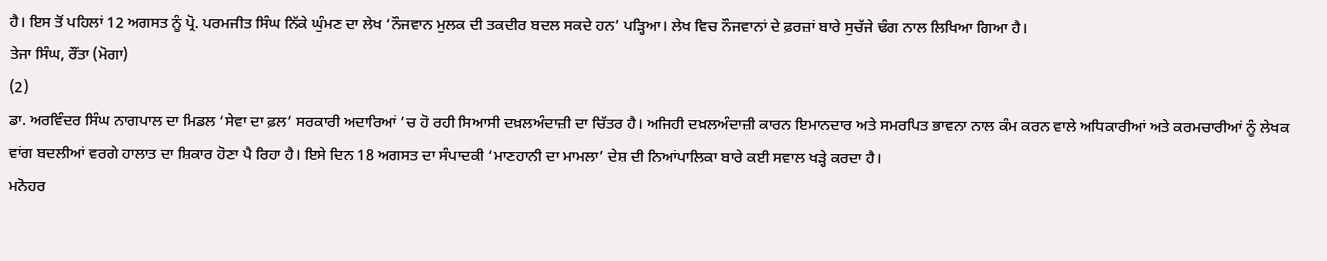ਹੈ। ਇਸ ਤੋਂ ਪਹਿਲਾਂ 12 ਅਗਸਤ ਨੂੰ ਪ੍ਰੋ. ਪਰਮਜੀਤ ਸਿੰਘ ਨਿੱਕੇ ਘੁੰਮਣ ਦਾ ਲੇਖ ‘ਨੌਜਵਾਨ ਮੁਲਕ ਦੀ ਤਕਦੀਰ ਬਦਲ ਸਕਦੇ ਹਨ’ ਪੜ੍ਹਿਆ। ਲੇਖ ਵਿਚ ਨੌਜਵਾਨਾਂ ਦੇ ਫ਼ਰਜ਼ਾਂ ਬਾਰੇ ਸੁਚੱਜੇ ਢੰਗ ਨਾਲ ਲਿਖਿਆ ਗਿਆ ਹੈ।
ਤੇਜਾ ਸਿੰਘ, ਰੌਂਤਾ (ਮੋਗਾ)
(2)
ਡਾ. ਅਰਵਿੰਦਰ ਸਿੰਘ ਨਾਗਪਾਲ ਦਾ ਮਿਡਲ ‘ਸੇਵਾ ਦਾ ਫ਼ਲ’ ਸਰਕਾਰੀ ਅਦਾਰਿਆਂ ’ਚ ਹੋ ਰਹੀ ਸਿਆਸੀ ਦਖ਼ਲਅੰਦਾਜ਼ੀ ਦਾ ਚਿੱਤਰ ਹੈ। ਅਜਿਹੀ ਦਖ਼ਲਅੰਦਾਜ਼ੀ ਕਾਰਨ ਇਮਾਨਦਾਰ ਅਤੇ ਸਮਰਪਿਤ ਭਾਵਨਾ ਨਾਲ ਕੰਮ ਕਰਨ ਵਾਲੇ ਅਧਿਕਾਰੀਆਂ ਅਤੇ ਕਰਮਚਾਰੀਆਂ ਨੂੰ ਲੇਖਕ ਵਾਂਗ ਬਦਲੀਆਂ ਵਰਗੇ ਹਾਲਾਤ ਦਾ ਸ਼ਿਕਾਰ ਹੋਣਾ ਪੈ ਰਿਹਾ ਹੈ। ਇਸੇ ਦਿਨ 18 ਅਗਸਤ ਦਾ ਸੰਪਾਦਕੀ ‘ਮਾਣਹਾਨੀ ਦਾ ਮਾਮਲਾ’ ਦੇਸ਼ ਦੀ ਨਿਆਂਪਾਲਿਕਾ ਬਾਰੇ ਕਈ ਸਵਾਲ ਖੜ੍ਹੇ ਕਰਦਾ ਹੈ।
ਮਨੋਹਰ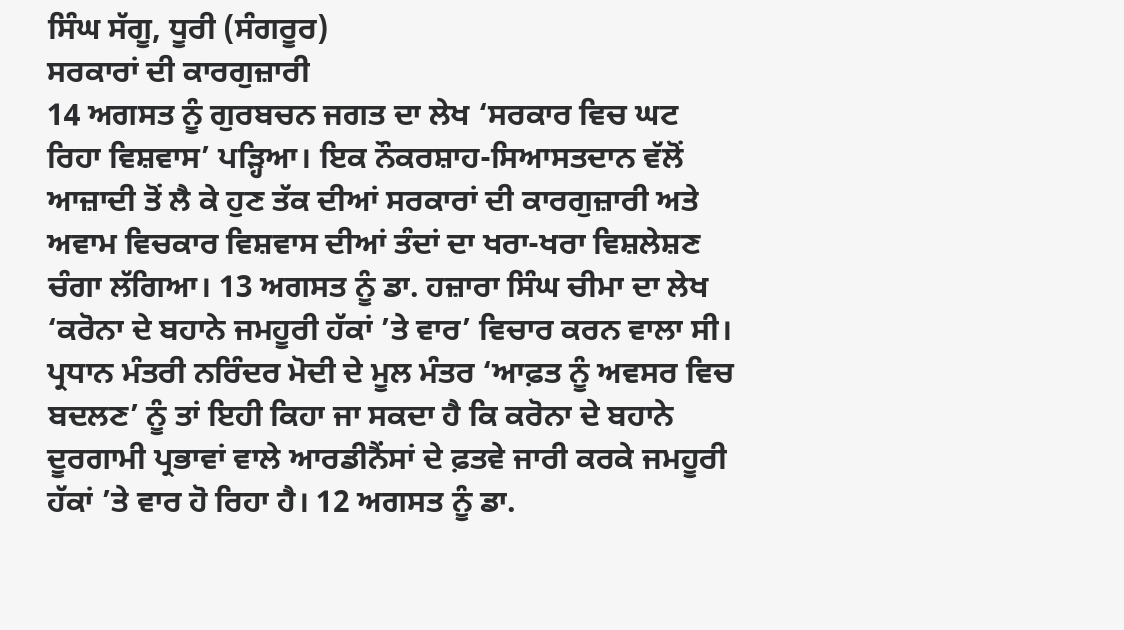ਸਿੰਘ ਸੱਗੂ, ਧੂਰੀ (ਸੰਗਰੂਰ)
ਸਰਕਾਰਾਂ ਦੀ ਕਾਰਗੁਜ਼ਾਰੀ
14 ਅਗਸਤ ਨੂੰ ਗੁਰਬਚਨ ਜਗਤ ਦਾ ਲੇਖ ‘ਸਰਕਾਰ ਵਿਚ ਘਟ ਰਿਹਾ ਵਿਸ਼ਵਾਸ’ ਪੜ੍ਹਿਆ। ਇਕ ਨੌਕਰਸ਼ਾਹ-ਸਿਆਸਤਦਾਨ ਵੱਲੋਂ ਆਜ਼ਾਦੀ ਤੋਂ ਲੈ ਕੇ ਹੁਣ ਤੱਕ ਦੀਆਂ ਸਰਕਾਰਾਂ ਦੀ ਕਾਰਗੁਜ਼ਾਰੀ ਅਤੇ ਅਵਾਮ ਵਿਚਕਾਰ ਵਿਸ਼ਵਾਸ ਦੀਆਂ ਤੰਦਾਂ ਦਾ ਖਰਾ-ਖਰਾ ਵਿਸ਼ਲੇਸ਼ਣ ਚੰਗਾ ਲੱਗਿਆ। 13 ਅਗਸਤ ਨੂੰ ਡਾ. ਹਜ਼ਾਰਾ ਸਿੰਘ ਚੀਮਾ ਦਾ ਲੇਖ ‘ਕਰੋਨਾ ਦੇ ਬਹਾਨੇ ਜਮਹੂਰੀ ਹੱਕਾਂ ’ਤੇ ਵਾਰ’ ਵਿਚਾਰ ਕਰਨ ਵਾਲਾ ਸੀ। ਪ੍ਰਧਾਨ ਮੰਤਰੀ ਨਰਿੰਦਰ ਮੋਦੀ ਦੇ ਮੂਲ ਮੰਤਰ ‘ਆਫ਼ਤ ਨੂੰ ਅਵਸਰ ਵਿਚ ਬਦਲਣ’ ਨੂੰ ਤਾਂ ਇਹੀ ਕਿਹਾ ਜਾ ਸਕਦਾ ਹੈ ਕਿ ਕਰੋਨਾ ਦੇ ਬਹਾਨੇ ਦੂਰਗਾਮੀ ਪ੍ਰਭਾਵਾਂ ਵਾਲੇ ਆਰਡੀਨੈਂਸਾਂ ਦੇ ਫ਼ਤਵੇ ਜਾਰੀ ਕਰਕੇ ਜਮਹੂਰੀ ਹੱਕਾਂ ’ਤੇ ਵਾਰ ਹੋ ਰਿਹਾ ਹੈ। 12 ਅਗਸਤ ਨੂੰ ਡਾ.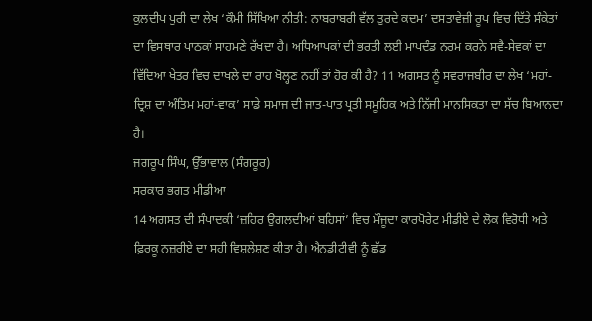ਕੁਲਦੀਪ ਪੁਰੀ ਦਾ ਲੇਖ ‘ਕੌਮੀ ਸਿੱਖਿਆ ਨੀਤੀ: ਨਾਬਰਾਬਰੀ ਵੱਲ ਤੁਰਦੇ ਕਦਮ’ ਦਸਤਾਵੇਜ਼ੀ ਰੂਪ ਵਿਚ ਦਿੱਤੇ ਸੰਕੇਤਾਂ ਦਾ ਵਿਸਥਾਰ ਪਾਠਕਾਂ ਸਾਹਮਣੇ ਰੱਖਦਾ ਹੈ। ਅਧਿਆਪਕਾਂ ਦੀ ਭਰਤੀ ਲਈ ਮਾਪਦੰਡ ਨਰਮ ਕਰਨੇ ਸਵੈ-ਸੇਵਕਾਂ ਦਾ ਵਿੱਦਿਆ ਖੇਤਰ ਵਿਚ ਦਾਖਲੇ ਦਾ ਰਾਹ ਖੋਲ੍ਹਣ ਨਹੀਂ ਤਾਂ ਹੋਰ ਕੀ ਹੈ? 11 ਅਗਸਤ ਨੂੰ ਸਵਰਾਜਬੀਰ ਦਾ ਲੇਖ ‘ਮਹਾਂ-ਦ੍ਰਿਸ਼ ਦਾ ਅੰਤਿਮ ਮਹਾਂ-ਵਾਕ’ ਸਾਡੇ ਸਮਾਜ ਦੀ ਜਾਤ-ਪਾਤ ਪ੍ਰਤੀ ਸਮੂਹਿਕ ਅਤੇ ਨਿੱਜੀ ਮਾਨਸਿਕਤਾ ਦਾ ਸੱਚ ਬਿਆਨਦਾ ਹੈ।
ਜਗਰੂਪ ਸਿੰਘ, ਉੱਭਾਵਾਲ (ਸੰਗਰੂਰ)
ਸਰਕਾਰ ਭਗਤ ਮੀਡੀਆ
14 ਅਗਸਤ ਦੀ ਸੰਪਾਦਕੀ ‘ਜ਼ਹਿਰ ਉਗਲਦੀਆਂ ਬਹਿਸਾਂ’ ਵਿਚ ਮੌਜੂਦਾ ਕਾਰਪੋਰੇਟ ਮੀਡੀਏ ਦੇ ਲੋਕ ਵਿਰੋਧੀ ਅਤੇ ਫ਼ਿਰਕੂ ਨਜ਼ਰੀਏ ਦਾ ਸਹੀ ਵਿਸ਼ਲੇਸ਼ਣ ਕੀਤਾ ਹੈ। ਐਨਡੀਟੀਵੀ ਨੂੰ ਛੱਡ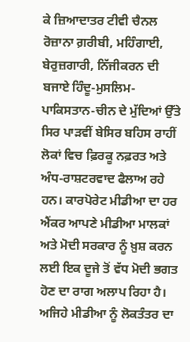ਕੇ ਜ਼ਿਆਦਾਤਰ ਟੀਵੀ ਚੈਨਲ ਰੋਜ਼ਾਨਾ ਗ਼ਰੀਬੀ, ਮਹਿੰਗਾਈ, ਬੇਰੁਜ਼ਗਾਰੀ, ਨਿੱਜੀਕਰਨ ਦੀ ਬਜਾਏ ਹਿੰਦੂ-ਮੁਸਲਿਮ-ਪਾਕਿਸਤਾਨ-ਚੀਨ ਦੇ ਮੁੱਦਿਆਂ ਉੱਤੇ ਸਿਰ ਪਾੜਵੀਂ ਬੇਸਿਰ ਬਹਿਸ ਰਾਹੀਂ ਲੋਕਾਂ ਵਿਚ ਫ਼ਿਰਕੂ ਨਫ਼ਰਤ ਅਤੇ ਅੰਧ-ਰਾਸ਼ਟਰਵਾਦ ਫੈਲਾਅ ਰਹੇ ਹਨ। ਕਾਰਪੋਰੇਟ ਮੀਡੀਆ ਦਾ ਹਰ ਐਂਕਰ ਆਪਣੇ ਮੀਡੀਆ ਮਾਲਕਾਂ ਅਤੇ ਮੋਦੀ ਸਰਕਾਰ ਨੂੰ ਖ਼ੁਸ਼ ਕਰਨ ਲਈ ਇਕ ਦੂਜੇ ਤੋਂ ਵੱਧ ਮੋਦੀ ਭਗਤ ਹੋਣ ਦਾ ਰਾਗ ਅਲਾਪ ਰਿਹਾ ਹੈ। ਅਜਿਹੇ ਮੀਡੀਆ ਨੂੰ ਲੋਕਤੰਤਰ ਦਾ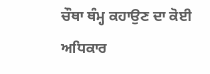ਚੌਥਾ ਥੰਮ੍ਹ ਕਹਾਉਣ ਦਾ ਕੋਈ ਅਧਿਕਾਰ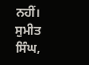ਨਹੀਂ।
ਸੁਮੀਤ ਸਿੰਘ,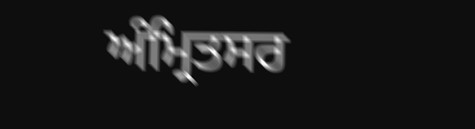ਅੰਮ੍ਰਿਤਸਰ